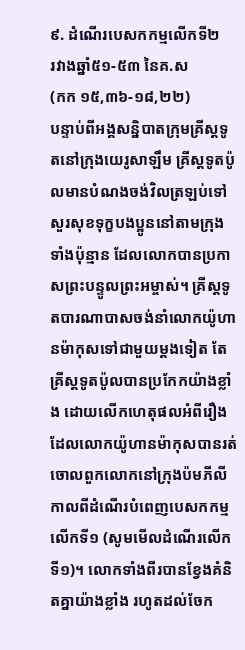៩. ដំណើរបេសកកម្មលើកទី២
រវាងឆ្នាំ៥១-៥៣ នៃគ.ស
(កក ១៥,៣៦-១៨,២២)
បន្ទាប់ពីអង្គសន្និបាតក្រុមគ្រីស្តទូតនៅក្រុងយេរូសាឡឹម គ្រីស្តទូតប៉ូលមានបំណងចង់វិលត្រឡប់ទៅសួរសុខទុក្ខបងប្អូននៅតាមក្រុងទាំងប៉ុន្មាន ដែលលោកបានប្រកាសព្រះបន្ទូលព្រះអម្ចាស់។ គ្រីស្តទូតបារណាបាសចង់នាំលោកយ៉ូហានម៉ាកុសទៅជាមួយម្តងទៀត តែគ្រីស្តទូតប៉ូលបានប្រកែកយ៉ាងខ្លាំង ដោយលើកហេតុផលអំពីរឿងដែលលោកយ៉ូហានម៉ាកុសបានរត់ចោលពួកលោកនៅក្រុងប៉មភីលី កាលពីដំណើរបំពេញបេសកកម្មលើកទី១ (សូមមើលដំណើរលើកទី១)។ លោកទាំងពីរបានខ្វែងគំនិតគ្នាយ៉ាងខ្លាំង រហូតដល់ចែក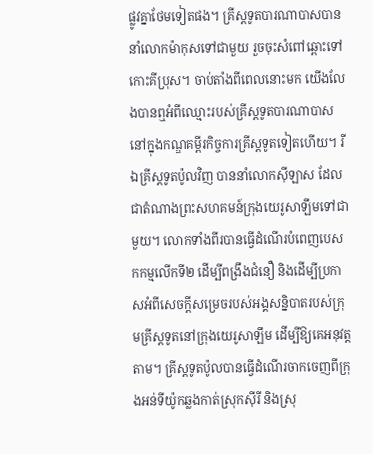ផ្លូវគ្នាថែមទៀតផង។ គ្រីស្តទូតបារណាបាសបាននាំលោកម៉ាកុសទៅជាមួយ រួចចុះសំពៅឆ្ពោះទៅកោះគីប្រុស។ ចាប់តាំងពីពេលនោះមក យើងលែងបានឮអំពីឈ្មោះរបស់គ្រីស្តទូតបារណាបាសនៅក្នុងកណ្ឌគម្ពីរកិច្ចការគ្រីស្តទូតទៀតហើយ។ រីឯគ្រីស្តទូតប៉ូលវិញ បាននាំលោកស៊ីឡាស ដែលជាតំណាងព្រះសហគមន៍ក្រុងយេរូសាឡឹមទៅជាមួយ។ លោកទាំងពីរបានធ្វើដំណើរបំពេញបេសកកម្មលើកទី២ ដើម្បីពង្រឹងជំនឿ និងដើម្បីប្រកាសអំពីសេចក្តីសម្រេចរបស់អង្គសន្និបាតរបស់ក្រុមគ្រីស្តទូតនៅក្រុងយេរូសាឡឹម ដើម្បីឱ្យគេអនុវត្តតាម។ គ្រីស្តទូតប៉ូលបានធ្វើដំណើរចាកចេញពីក្រុងអន់ទីយ៉ូកឆ្លងកាត់ស្រុកស៊ីរី និងស្រុ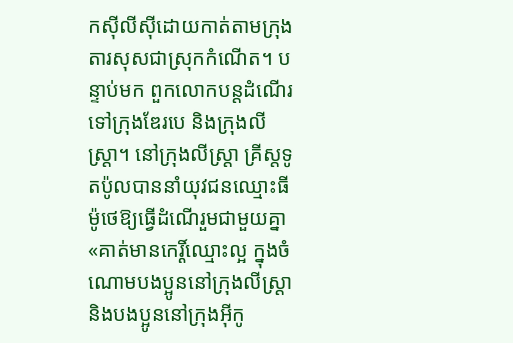កស៊ីលីស៊ីដោយកាត់តាមក្រុងតារសុសជាស្រុកកំណើត។ បន្ទាប់មក ពួកលោកបន្តដំណើរទៅក្រុងឌែរបេ និងក្រុងលីស្ត្រា។ នៅក្រុងលីស្រ្តា គ្រីស្តទូតប៉ូលបាននាំយុវជនឈ្មោះធីម៉ូថេឱ្យធ្វើដំណើរួមជាមួយគ្នា «គាត់មានកេរ្តិ៍ឈ្មោះល្អ ក្នុងចំណោមបងប្អូននៅក្រុងលីស្ដ្រា និងបងប្អូននៅក្រុងអ៊ីកូ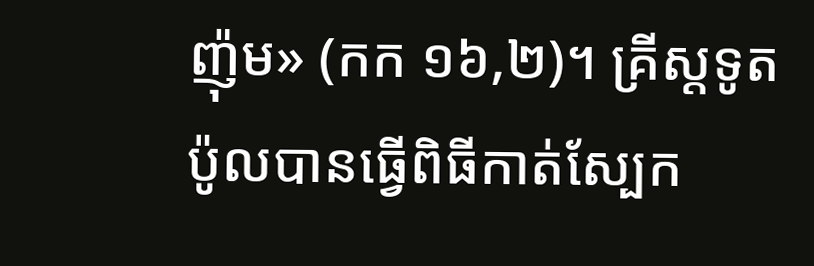ញ៉ុម» (កក ១៦,២)។ គ្រីស្តទូតប៉ូលបានធ្វើពិធីកាត់ស្បែក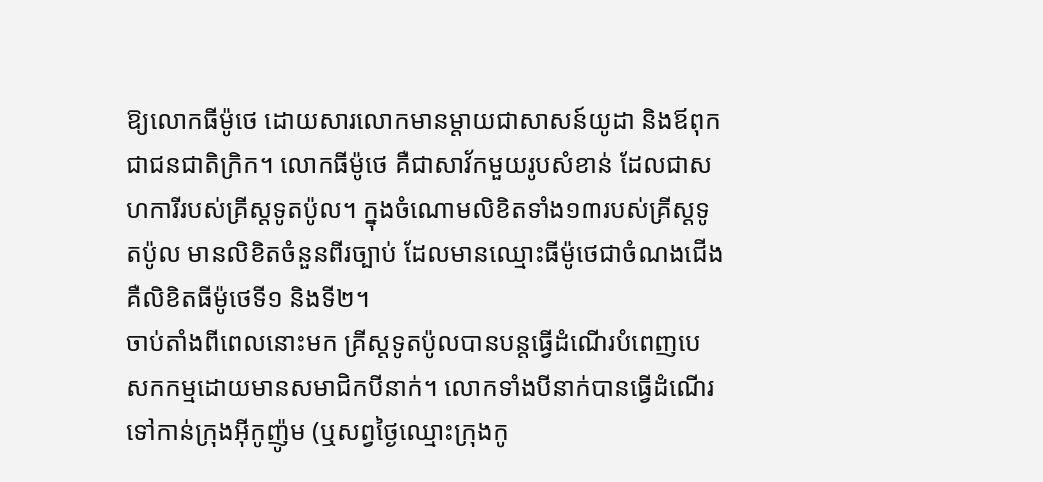ឱ្យលោកធីម៉ូថេ ដោយសារលោកមានម្តាយជាសាសន៍យូដា និងឪពុកជាជនជាតិក្រិក។ លោកធីម៉ូថេ គឺជាសាវ័កមួយរូបសំខាន់ ដែលជាសហការីរបស់គ្រីស្តទូតប៉ូល។ ក្នុងចំណោមលិខិតទាំង១៣របស់គ្រីស្តទូតប៉ូល មានលិខិតចំនួនពីរច្បាប់ ដែលមានឈ្មោះធីម៉ូថេជាចំណងជើង គឺលិខិតធីម៉ូថេទី១ និងទី២។
ចាប់តាំងពីពេលនោះមក គ្រីស្តទូតប៉ូលបានបន្តធ្វើដំណើរបំពេញបេសកកម្មដោយមានសមាជិកបីនាក់។ លោកទាំងបីនាក់បានធ្វើដំណើរទៅកាន់ក្រុងអ៊ីកូញ៉ូម (ឬសព្វថ្ងៃឈ្មោះក្រុងកូ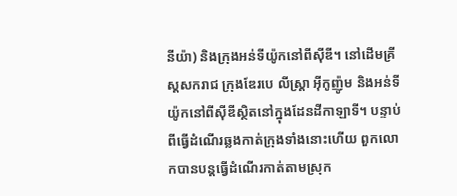នីយ៉ា) និងក្រុងអន់ទីយ៉ូកនៅពីស៊ីឌី។ នៅដើមគ្រីស្តសករាជ ក្រុងឌែរបេ លីស្ត្រា អ៊ីកូញ៉ូម និងអន់ទីយ៉ូកនៅពីស៊ីឌីស្ថិតនៅក្នុងដែនដីកាឡាទី។ បន្ទាប់ពីធ្វើដំណើរឆ្លងកាត់ក្រុងទាំងនោះហើយ ពួកលោកបានបន្តធ្វើដំណើរកាត់តាមស្រុក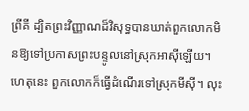ព្រីគី ដ្បិតព្រះវិញ្ញាណដ៏វិសុទ្ធបានឃាត់ពួកលោកមិនឱ្យទៅប្រកាសព្រះបន្ទូលនៅស្រុកអាស៊ីឡើយ។ ហេតុនេះ ពួកលោកក៏ធ្វើដំណើរទៅស្រុកមីស៊ី។ លុះ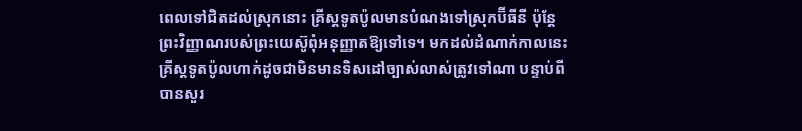ពេលទៅជិតដល់ស្រុកនោះ គ្រីស្តទូតប៉ូលមានបំណងទៅស្រុកប៊ីធីនី ប៉ុន្តែ ព្រះវិញ្ញាណរបស់ព្រះយេស៊ូពុំអនុញ្ញាតឱ្យទៅទេ។ មកដល់ដំណាក់កាលនេះ គ្រីស្តទូតប៉ូលហាក់ដូចជាមិនមានទិសដៅច្បាស់លាស់ត្រូវទៅណា បន្ទាប់ពីបានសួរ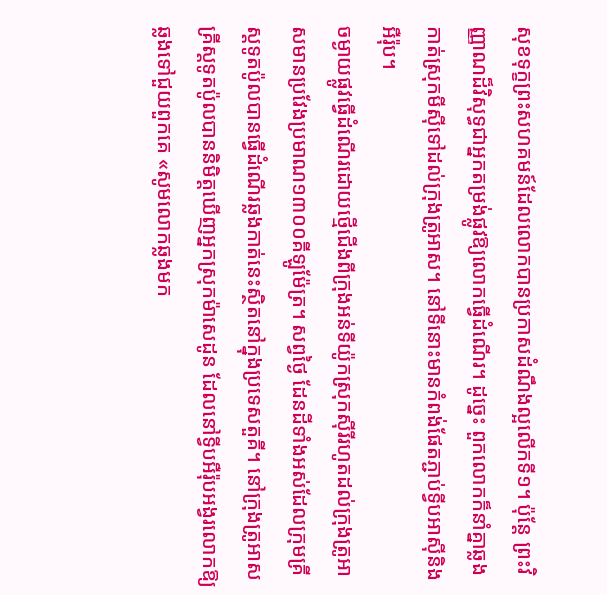សុខទុក្ខព្រះសហគមន៍ដែលលោកបានប្រកាសដំណឹងល្អលើកទី១។ ប៉ុន្តែ ព្រះវិញ្ញាណដ៏វិសុទ្ធជាអ្នកតម្រង់ផ្លូវឱ្យលោកធ្វើដំណើរ។ ដូច្នេះ ពួកលោកក៏នាំគ្នាឆ្លងកាត់ស្រុកមីស៊ីទៅដល់ក្រុងត្រូអាស។ នៅទីនោះមានកំពង់ផែតភ្ជាប់ទ្វីបអាស៊ីនិងអឺរ៉ុប។
ចម្ងាយផ្លូវធ្វើដំណើរដោយថ្មើជើងពីក្រុងអន់ទីយ៉ូកស្រុកស៊ីរីរហូតដល់ក្រុងត្រូអាសមានប្រវែងប្រមាណ១៣០០គីឡូម៉ែត្រ។ សព្វថ្ងៃ ដែនដីទាំងអស់ដែលក្រុមគ្រីស្តទូតប៉ូលបានធ្វើដំណើរឆ្លងកាត់នេះស្ថិតនៅក្នុងប្រទេសតួគី។ នៅក្រុងត្រូអាស គ្រីស្តទូតប៉ូលបាននិមិត្តឃើញអ្នកស្រុកម៉ាសេដូន ដែលនៅទ្វីបអឺរ៉ុបអង្វរលោកឱ្យឆ្លងទៅជួយពួកគេ «សូមលោកឆ្លងមក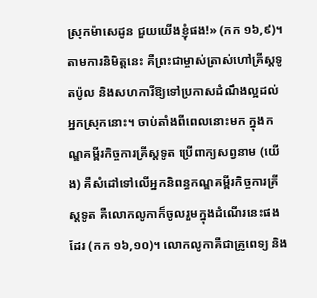ស្រុកម៉ាសេដូន ជួយយើងខ្ញុំផង!» (កក ១៦,៩)។ តាមការនិមិត្តនេះ គឺព្រះជាម្ចាស់ត្រាស់ហៅគ្រីស្តទូតប៉ូល និងសហការីឱ្យទៅប្រកាសដំណឹងល្អដល់អ្នកស្រុកនោះ។ ចាប់តាំងពីពេលនោះមក ក្នុងកណ្ឌគម្ពីរកិច្ចការគ្រីស្តទូត ប្រើពាក្យសព្វនាម (យើង) គឺសំដៅទៅលើអ្នកនិពន្ធកណ្ឌគម្ពីរកិច្ចការគ្រីស្តទូត គឺលោកលូកាក៏ចូលរួមក្នុងដំណើរនេះផងដែរ (កក ១៦,១០)។ លោកលូកាគឺជាគ្រូពេទ្យ និង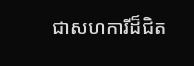ជាសហការីដ៏ជិត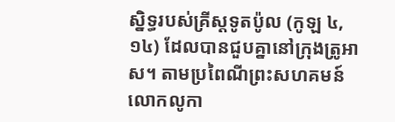ស្និទ្ធរបស់គ្រីស្តទូតប៉ូល (កូឡ ៤,១៤) ដែលបានជួបគ្នានៅក្រុងត្រូអាស។ តាមប្រពៃណីព្រះសហគមន៍ លោកលូកា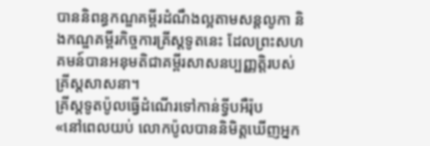បាននិពន្ធកណ្ឌគម្ពីរដំណឹងល្អតាមសន្តលូកា និងកណ្ឌគម្ពីរកិច្ចការគ្រីស្តទូតនេះ ដែលព្រះសហគមន៍បានអនុមតិជាគម្ពីរសាសនប្បញ្ញតិ្តរបស់គ្រីស្តសាសនា។
គ្រីស្តទូតប៉ូលធ្វើដំណើរទៅកាន់ទ្វីបអឺរ៉ុប
«នៅពេលយប់ លោកប៉ូលបាននិមិត្តឃើញអ្នក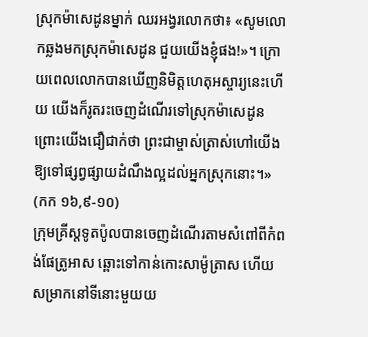ស្រុកម៉ាសេដូនម្នាក់ ឈរអង្វរលោកថា៖ «សូមលោកឆ្លងមកស្រុកម៉ាសេដូន ជួយយើងខ្ញុំផង!»។ ក្រោយពេលលោកបានឃើញនិមិត្តហេតុអស្ចារ្យនេះហើយ យើងក៏រូតរះចេញដំណើរទៅស្រុកម៉ាសេដូន ព្រោះយើងជឿជាក់ថា ព្រះជាម្ចាស់ត្រាស់ហៅយើងឱ្យទៅផ្សព្វផ្សាយដំណឹងល្អដល់អ្នកស្រុកនោះ។»
(កក ១៦,៩-១០)
ក្រុមគ្រីស្តទូតប៉ូលបានចេញដំណើរតាមសំពៅពីកំពង់ផែត្រូអាស ឆ្ពោះទៅកាន់កោះសាម៉ូត្រាស ហើយសម្រាកនៅទីនោះមួយយ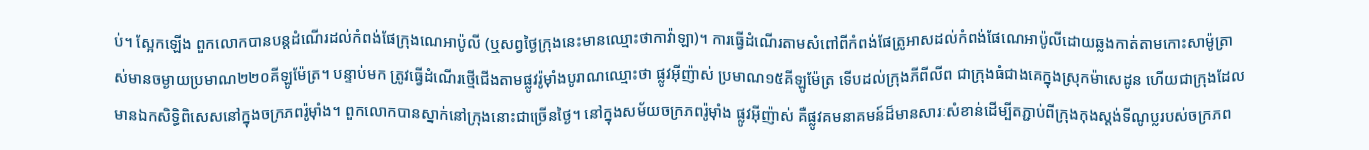ប់។ ស្អែកឡើង ពួកលោកបានបន្តដំណើរដល់កំពង់ផែក្រុងណេអាប៉ូលី (ឬសព្វថ្ងៃក្រុងនេះមានឈ្មោះថាកាវ៉ាឡា)។ ការធ្វើដំណើរតាមសំពៅពីកំពង់ផែត្រូអាសដល់កំពង់ផែណេអាប៉ូលីដោយឆ្លងកាត់តាមកោះសាម៉ូត្រាស់មានចម្ងាយប្រមាណ២២០គីឡូម៉ែត្រ។ បន្ទាប់មក ត្រូវធ្វើដំណើរថ្មើជើងតាមផ្លូវរ៉ូម៉ាំងបូរាណឈ្មោះថា ផ្លូវអ៊ីញ៉ាស់ ប្រមាណ១៥គីឡូម៉ែត្រ ទើបដល់ក្រុងភីពីលីព ជាក្រុងធំជាងគេក្នុងស្រុកម៉ាសេដូន ហើយជាក្រុងដែលមានឯកសិទ្ធិពិសេសនៅក្នុងចក្រភពរ៉ូម៉ាំង។ ពួកលោកបានស្នាក់នៅក្រុងនោះជាច្រើនថ្ងៃ។ នៅក្នុងសម័យចក្រភពរ៉ូម៉ាំង ផ្លូវអ៊ីញ៉ាស់ គឺផ្លូវគមនាគមន៍ដ៏មានសារៈសំខាន់ដើម្បីតភ្ជាប់ពីក្រុងកុងស្តង់ទីណូប្លរបស់ចក្រភព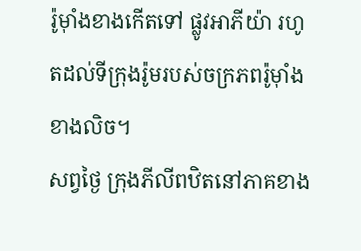រ៉ូម៉ាំងខាងកើតទៅ ផ្លូវអាភីយ៉ា រហូតដល់ទីក្រុងរ៉ូមរបស់ចក្រភពរ៉ូម៉ាំងខាងលិច។
សព្វថ្ងៃ ក្រុងភីលីពឋិតនៅភាគខាង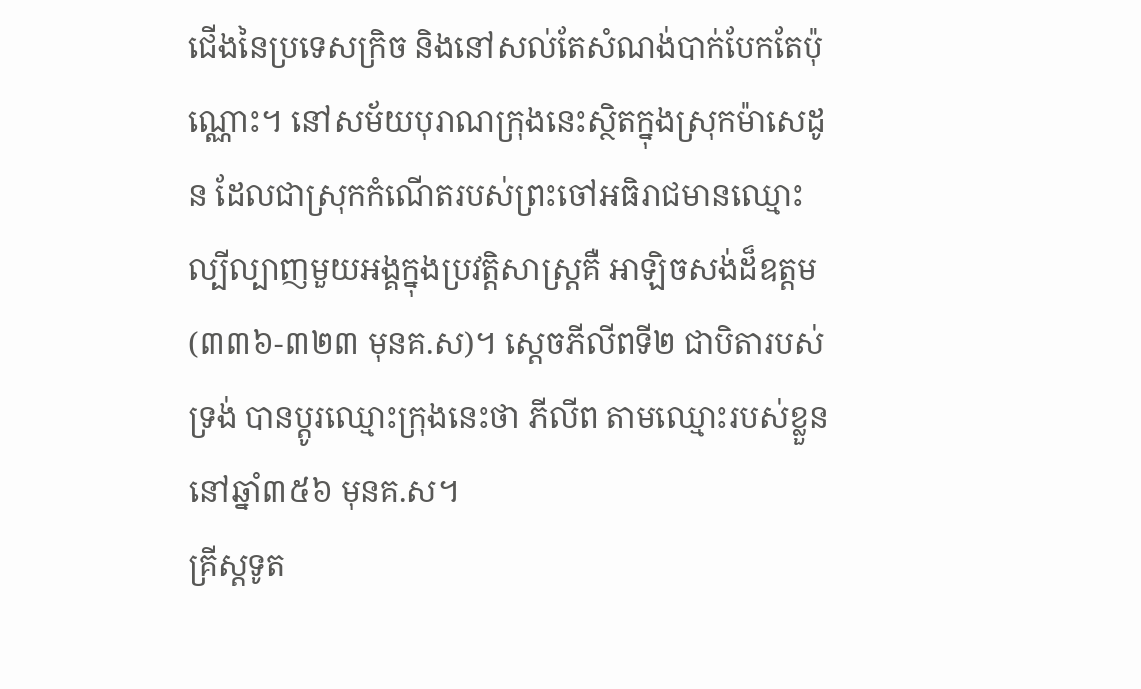ជើងនៃប្រទេសក្រិច និងនៅសល់តែសំណង់បាក់បែកតែប៉ុណ្ណោះ។ នៅសម័យបុរាណក្រុងនេះស្ថិតក្នុងស្រុកម៉ាសេដូន ដែលជាស្រុកកំណើតរបស់ព្រះចៅអធិរាជមានឈ្មោះល្បីល្បាញមួយអង្គក្នុងប្រវត្តិសាស្រ្តគឺ អាឡិចសង់ដ៏ឧត្តម (៣៣៦-៣២៣ មុនគ.ស)។ ស្តេចភីលីពទី២ ជាបិតារបស់ទ្រង់ បានប្តូរឈ្មោះក្រុងនេះថា ភីលីព តាមឈ្មោះរបស់ខ្លួននៅឆ្នាំ៣៥៦ មុនគ.ស។
គ្រីស្តទូត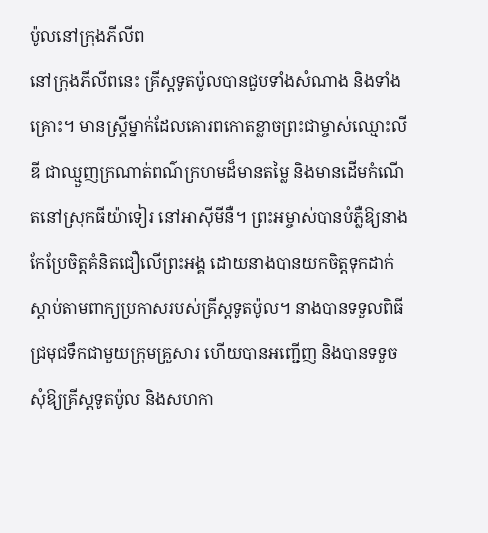ប៉ូលនៅក្រុងភីលីព
នៅក្រុងភីលីពនេះ គ្រីស្តទូតប៉ូលបានជួបទាំងសំណាង និងទាំងគ្រោះ។ មានស្ត្រីម្នាក់ដែលគោរពកោតខ្លាចព្រះជាម្ចាស់ឈ្មោះលីឌី ជាឈ្មួញក្រណាត់ពណ៌ក្រហមដ៏មានតម្លៃ និងមានដើមកំណើតនៅស្រុកធីយ៉ាទៀរ នៅអាស៊ីមីនឺ។ ព្រះអម្ចាស់បានបំភ្លឺឱ្យនាងកែប្រែចិត្តគំនិតជឿលើព្រះអង្គ ដោយនាងបានយកចិត្តទុកដាក់ស្តាប់តាមពាក្យប្រកាសរបស់គ្រីស្តទូតប៉ូល។ នាងបានទទួលពិធីជ្រមុជទឹកជាមួយក្រុមគ្រួសារ ហើយបានអញ្ជើញ និងបានទទួចសុំឱ្យគ្រីស្តទូតប៉ូល និងសហកា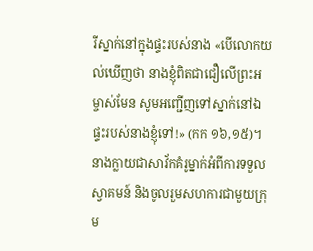រីស្នាក់នៅក្នុងផ្ទះរបស់នាង «បើលោកយល់ឃើញថា នាងខ្ញុំពិតជាជឿលើព្រះអម្ចាស់មែន សូមអញ្ជើញទៅស្នាក់នៅឯផ្ទះរបស់នាងខ្ញុំទៅ!» (កក ១៦,១៥)។ នាងក្លាយជាសាវ័កគំរូម្នាក់អំពីការទទួលស្វាគមន៍ និងចូលរួមសហការជាមួយក្រុម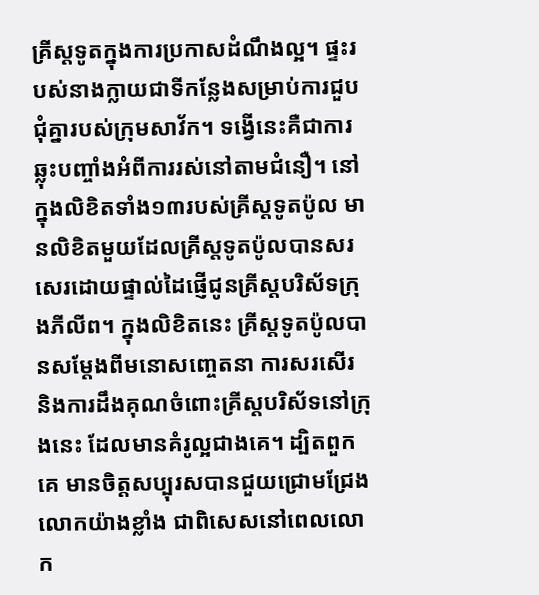គ្រីស្តទូតក្នុងការប្រកាសដំណឹងល្អ។ ផ្ទះរបស់នាងក្លាយជាទីកន្លែងសម្រាប់ការជួបជុំគ្នារបស់ក្រុមសាវ័ក។ ទង្វើនេះគឺជាការឆ្លុះបញ្ចាំងអំពីការរស់នៅតាមជំនឿ។ នៅក្នុងលិខិតទាំង១៣របស់គ្រីស្តទូតប៉ូល មានលិខិតមួយដែលគ្រីស្តទូតប៉ូលបានសរសេរដោយផ្ទាល់ដៃផ្ញើជូនគ្រីស្តបរិស័ទក្រុងភីលីព។ ក្នុងលិខិតនេះ គ្រីស្តទូតប៉ូលបានសម្តែងពីមនោសញ្ចេតនា ការសរសើរ និងការដឹងគុណចំពោះគ្រីស្តបរិស័ទនៅក្រុងនេះ ដែលមានគំរូល្អជាងគេ។ ដ្បិតពួកគេ មានចិត្តសប្បុរសបានជួយជ្រោមជ្រែងលោកយ៉ាងខ្លាំង ជាពិសេសនៅពេលលោក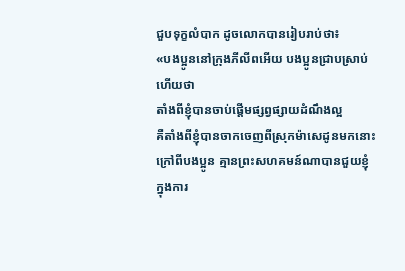ជួបទុក្ខលំបាក ដូចលោកបានរៀបរាប់ថា៖
«បងប្អូននៅក្រុងភីលីពអើយ បងប្អូនជ្រាបស្រាប់ហើយថា
តាំងពីខ្ញុំបានចាប់ផ្ដើមផ្សព្វផ្សាយដំណឹងល្អ
គឺតាំងពីខ្ញុំបានចាកចេញពីស្រុកម៉ាសេដូនមកនោះ
ក្រៅពីបងប្អូន គ្មានព្រះសហគមន៍ណាបានជួយខ្ញុំ
ក្នុងការ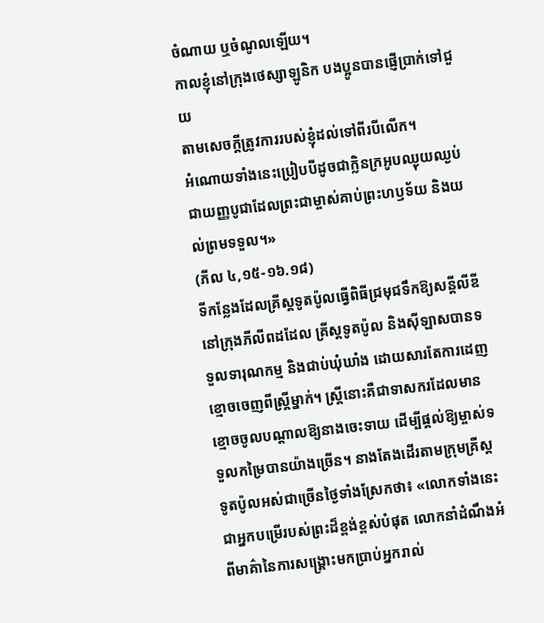ចំណាយ ឬចំណូលឡើយ។
កាលខ្ញុំនៅក្រុងថេស្សាឡូនិក បងប្អូនបានផ្ញើប្រាក់ទៅជួយ
តាមសេចក្ដីត្រូវការរបស់ខ្ញុំដល់ទៅពីរបីលើក។
អំណោយទាំងនេះប្រៀបបីដូចជាក្លិនក្រអូបឈ្ងុយឈ្ងប់
ជាយញ្ញបូជាដែលព្រះជាម្ចាស់គាប់ព្រះហឫទ័យ និងយល់ព្រមទទួល។»
(ភីល ៤,១៥-១៦.១៨)
ទីកន្លែងដែលគ្រីស្តទូតប៉ូលធ្វើពិធីជ្រមុជទឹកឱ្យសន្តីលីឌី
នៅក្រុងភីលីពដដែល គ្រីស្តទូតប៉ូល និងស៊ីឡាសបានទទួលទារុណកម្ម និងជាប់ឃុំឃាំង ដោយសារតែការដេញខ្មោចចេញពីស្រ្តីម្នាក់។ ស្រ្តីនោះគឺជាទាសករដែលមានខ្មោចចូលបណ្តាលឱ្យនាងចេះទាយ ដើម្បីផ្តល់ឱ្យម្ចាស់ទទួលកម្រៃបានយ៉ាងច្រើន។ នាងតែងដើរតាមក្រុមគ្រីស្តទូតប៉ូលអស់ជាច្រើនថ្ងៃទាំងស្រែកថា៖ «លោកទាំងនេះជាអ្នកបម្រើរបស់ព្រះដ៏ខ្ពង់ខ្ពស់បំផុត លោកនាំដំណឹងអំពីមាគ៌ានៃការសង្គ្រោះមកប្រាប់អ្នករាល់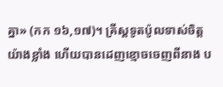គ្នា» (កក ១៦,១៧)។ គ្រីស្តទូតប៉ូលទាស់ចិត្តយ៉ាងខ្លាំង ហើយបានដេញខ្មោចចេញពីនាង ប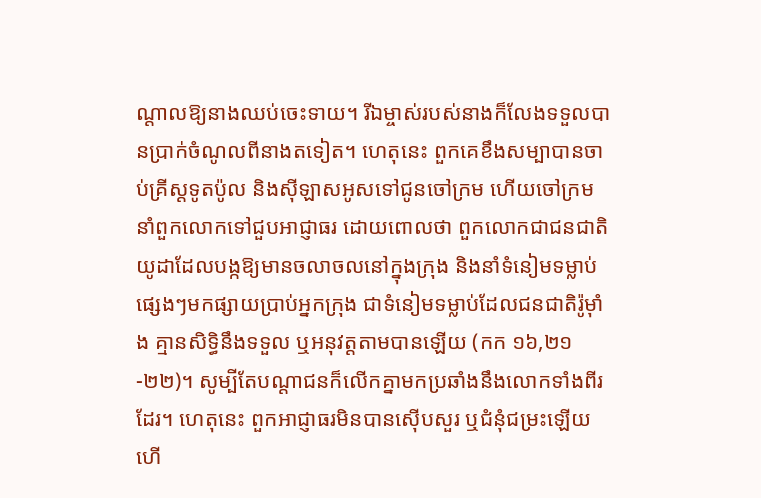ណ្តាលឱ្យនាងឈប់ចេះទាយ។ រីឯម្ចាស់របស់នាងក៏លែងទទួលបានប្រាក់ចំណូលពីនាងតទៀត។ ហេតុនេះ ពួកគេខឹងសម្បាបានចាប់គ្រីស្តទូតប៉ូល និងស៊ីឡាសអូសទៅជូនចៅក្រម ហើយចៅក្រមនាំពួកលោកទៅជួបអាជ្ញាធរ ដោយពោលថា ពួកលោកជាជនជាតិយូដាដែលបង្កឱ្យមានចលាចលនៅក្នុងក្រុង និងនាំទំនៀមទម្លាប់ផ្សេងៗមកផ្សាយប្រាប់អ្នកក្រុង ជាទំនៀមទម្លាប់ដែលជនជាតិរ៉ូម៉ាំង គ្មានសិទ្ធិនឹងទទួល ឬអនុវត្តតាមបានឡើយ (កក ១៦,២១-២២)។ សូម្បីតែបណ្តាជនក៏លើកគ្នាមកប្រឆាំងនឹងលោកទាំងពីរដែរ។ ហេតុនេះ ពួកអាជ្ញាធរមិនបានស៊ើបសួរ ឬជំនុំជម្រះឡើយ ហើ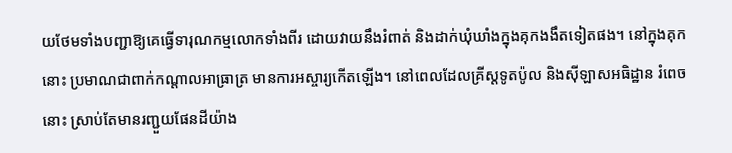យថែមទាំងបញ្ជាឱ្យគេធ្វើទារុណកម្មលោកទាំងពីរ ដោយវាយនឹងរំពាត់ និងដាក់ឃុំឃាំងក្នុងគុកងងឹតទៀតផង។ នៅក្នុងគុកនោះ ប្រមាណជាពាក់កណ្តាលអាធ្រាត្រ មានការអស្ចារ្យកើតឡើង។ នៅពេលដែលគ្រីស្តទូតប៉ូល និងស៊ីឡាសអធិដ្ឋាន រំពេចនោះ ស្រាប់តែមានរញ្ជួយផែនដីយ៉ាង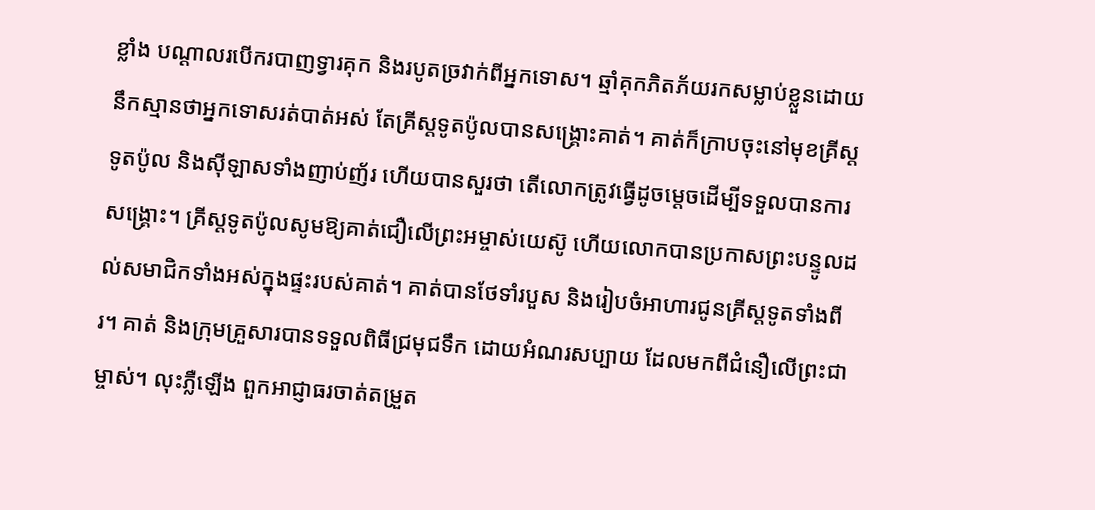ខ្លាំង បណ្ដាលរបើករបាញទ្វារគុក និងរបូតច្រវាក់ពីអ្នកទោស។ ឆ្មាំគុកភិតភ័យរកសម្លាប់ខ្លួនដោយនឹកស្មានថាអ្នកទោសរត់បាត់អស់ តែគ្រីស្តទូតប៉ូលបានសង្រ្គោះគាត់។ គាត់ក៏ក្រាបចុះនៅមុខគ្រីស្តទូតប៉ូល និងស៊ីឡាសទាំងញាប់ញ័រ ហើយបានសួរថា តើលោកត្រូវធ្វើដូចម្តេចដើម្បីទទួលបានការសង្គ្រោះ។ គ្រីស្តទូតប៉ូលសូមឱ្យគាត់ជឿលើព្រះអម្ចាស់យេស៊ូ ហើយលោកបានប្រកាសព្រះបន្ទូលដល់សមាជិកទាំងអស់ក្នុងផ្ទះរបស់គាត់។ គាត់បានថែទាំរបួស និងរៀបចំអាហារជូនគ្រីស្តទូតទាំងពីរ។ គាត់ និងក្រុមគ្រួសារបានទទួលពិធីជ្រមុជទឹក ដោយអំណរសប្បាយ ដែលមកពីជំនឿលើព្រះជាម្ចាស់។ លុះភ្លឺឡើង ពួកអាជ្ញាធរចាត់តម្រួត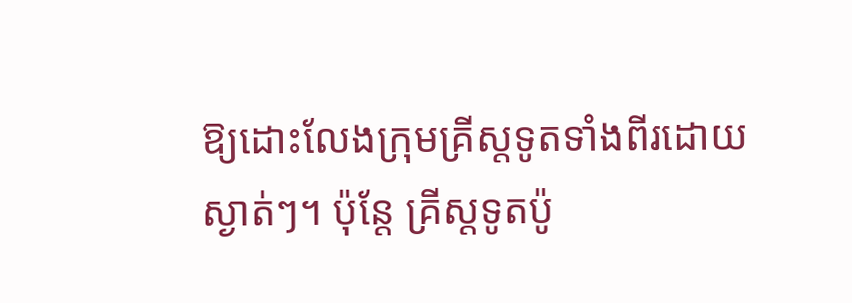ឱ្យដោះលែងក្រុមគ្រីស្តទូតទាំងពីរដោយស្ងាត់ៗ។ ប៉ុន្តែ គ្រីស្តទូតប៉ូ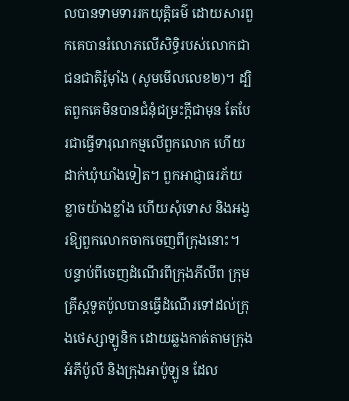លបានទាមទាររកយុត្តិធម៌ ដោយសារពួកគេបានរំលោភលើសិទ្ធិរបស់លោកជាជនជាតិរ៉ូម៉ាំង (សូមមើលលេខ២)។ ដ្បិតពួកគេមិនបានជំនុំជម្រះក្ដីជាមុន តែបែរជាធ្វើទារុណកម្មលើពួកលោក ហើយដាក់ឃុំឃាំងទៀត។ ពួកអាជ្ញាធរភ័យខ្លាចយ៉ាងខ្លាំង ហើយសុំទោស និងអង្វរឱ្យពួកលោកចាកចេញពីក្រុងនោះ។
បន្ទាប់ពីចេញដំណើរពីក្រុងភីលីព ក្រុមគ្រីស្តទូតប៉ូលបានធ្វើដំណើរទៅដល់ក្រុងថេស្សាឡូនិក ដោយឆ្លងកាត់តាមក្រុងអំភីប៉ូលី និងក្រុងអាប៉ូឡូន ដែល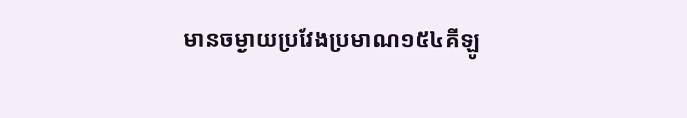មានចម្ងាយប្រវែងប្រមាណ១៥៤គីឡូ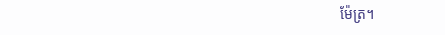ម៉ែត្រ។